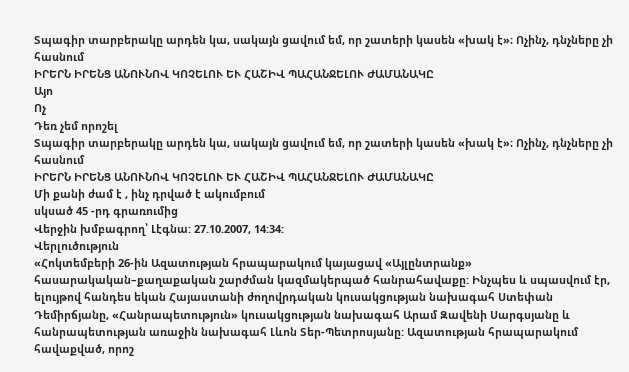Տպագիր տարբերակը արդեն կա, սակայն ցավում եմ, որ շատերի կասեն «խակ է»։ Ոչինչ, դնչները չի հասնում
ԻՐԵՐՆ ԻՐԵՆՑ ԱՆՈՒՆՈՎ ԿՈՉԵԼՈՒ ԵՒ ՀԱՇԻՎ ՊԱՀԱՆՋԵԼՈՒ ԺԱՄԱՆԱԿԸ
Այո
Ոչ
Դեռ չեմ որոշել
Տպագիր տարբերակը արդեն կա, սակայն ցավում եմ, որ շատերի կասեն «խակ է»։ Ոչինչ, դնչները չի հասնում
ԻՐԵՐՆ ԻՐԵՆՑ ԱՆՈՒՆՈՎ ԿՈՉԵԼՈՒ ԵՒ ՀԱՇԻՎ ՊԱՀԱՆՋԵԼՈՒ ԺԱՄԱՆԱԿԸ
Մի քանի ժամ է , ինչ դրված է ակումբում
սկսած 45 -րդ գրառումից
Վերջին խմբագրող՝ Լէգնա: 27.10.2007, 14:34:
Վերլուծություն
«Հոկտեմբերի 26-ին Ազատության հրապարակում կայացավ «Այլընտրանք» հասարակական–քաղաքական շարժման կազմակերպած հանրահավաքը: Ինչպես և սպասվում էր, ելույթով հանդես եկան Հայաստանի ժողովրդական կուսակցության նախագահ Ստեփան Դեմիրճյանը, «Հանրապետություն» կուսակցության նախագահ Արամ Զավենի Սարգսյանը և հանրապետության առաջին նախագահ Լևոն Տեր-Պետրոսյանը: Ազատության հրապարակում հավաքված, որոշ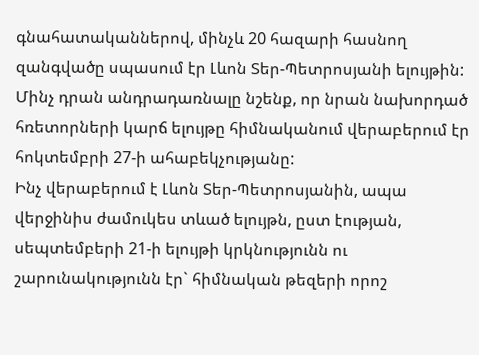գնահատականներով, մինչև 20 հազարի հասնող զանգվածը սպասում էր Լևոն Տեր-Պետրոսյանի ելույթին: Մինչ դրան անդրադառնալը նշենք, որ նրան նախորդած հռետորների կարճ ելույթը հիմնականում վերաբերում էր հոկտեմբրի 27-ի ահաբեկչությանը:
Ինչ վերաբերում է Լևոն Տեր-Պետրոսյանին, ապա վերջինիս ժամուկես տևած ելույթն, ըստ էության, սեպտեմբերի 21-ի ելույթի կրկնությունն ու շարունակությունն էր` հիմնական թեզերի որոշ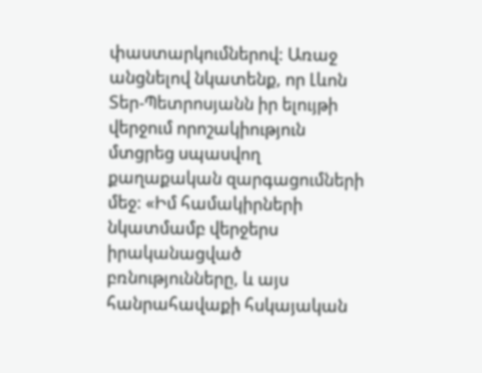փաստարկումներով: Առաջ անցնելով նկատենք, որ Լևոն Տեր-Պետրոսյանն իր ելույթի վերջում որոշակիություն մտցրեց սպասվող քաղաքական զարգացումների մեջ: «Իմ համակիրների նկատմամբ վերջերս իրականացված բռնությունները, և այս հանրահավաքի հսկայական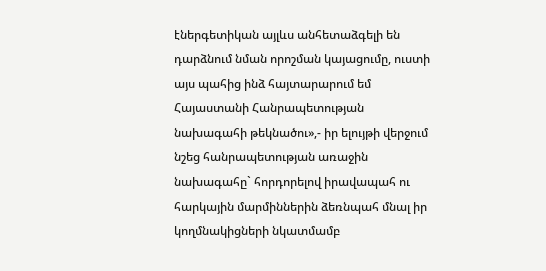էներգետիկան այլևս անհետաձգելի են դարձնում նման որոշման կայացումը, ուստի այս պահից ինձ հայտարարում եմ Հայաստանի Հանրապետության նախագահի թեկնածու»,- իր ելույթի վերջում նշեց հանրապետության առաջին նախագահը` հորդորելով իրավապահ ու հարկային մարմիններին ձեռնպահ մնալ իր կողմնակիցների նկատմամբ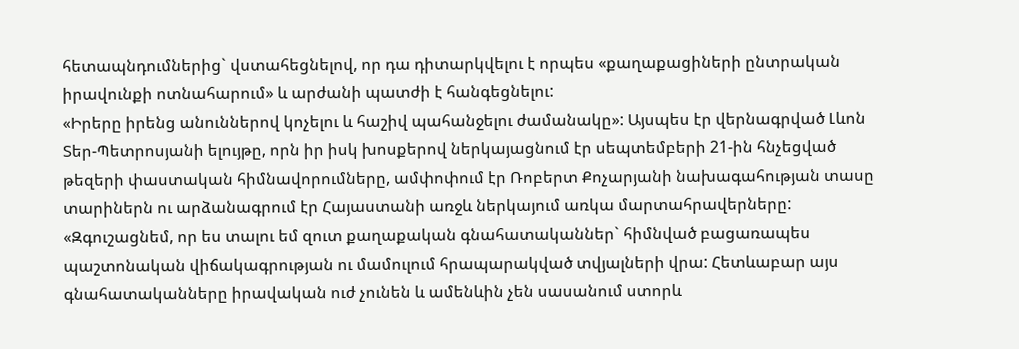հետապնդումներից` վստահեցնելով, որ դա դիտարկվելու է որպես «քաղաքացիների ընտրական իրավունքի ոտնահարում» և արժանի պատժի է հանգեցնելու:
«Իրերը իրենց անուններով կոչելու և հաշիվ պահանջելու ժամանակը»: Այսպես էր վերնագրված Լևոն Տեր-Պետրոսյանի ելույթը, որն իր իսկ խոսքերով ներկայացնում էր սեպտեմբերի 21-ին հնչեցված թեզերի փաստական հիմնավորումները, ամփոփում էր Ռոբերտ Քոչարյանի նախագահության տասը տարիներն ու արձանագրում էր Հայաստանի առջև ներկայում առկա մարտահրավերները: «Զգուշացնեմ, որ ես տալու եմ զուտ քաղաքական գնահատականներ` հիմնված բացառապես պաշտոնական վիճակագրության ու մամուլում հրապարակված տվյալների վրա: Հետևաբար այս գնահատականները իրավական ուժ չունեն և ամենևին չեն սասանում ստորև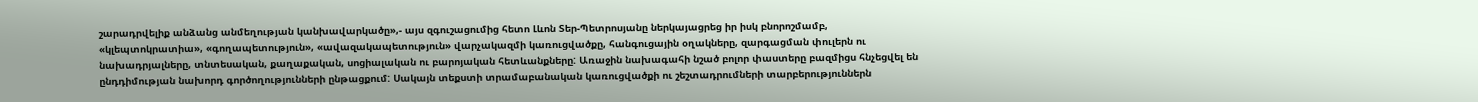շարադրվելիք անձանց անմեղության կանխավարկածը»,- այս զգուշացումից հետո Լևոն Տեր-Պետրոսյանը ներկայացրեց իր իսկ բնորոշմամբ, «կլեպտոկրատիա», «գողապետություն», «ավազակապետություն» վարչակազմի կառուցվածքը, հանգուցային օղակները, զարգացման փուլերն ու նախադրյալները, տնտեսական, քաղաքական, սոցիալական ու բարոյական հետևանքները: Առաջին նախագահի նշած բոլոր փաստերը բազմիցս հնչեցվել են ընդդիմության նախորդ գործողությունների ընթացքում: Սակայն տեքստի տրամաբանական կառուցվածքի ու շեշտադրումների տարբերություններն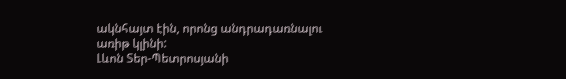ակնհայտ էին, որոնց անդրադառնալու առիթ կլինի:
Լևոն Տեր-Պետրոսյանի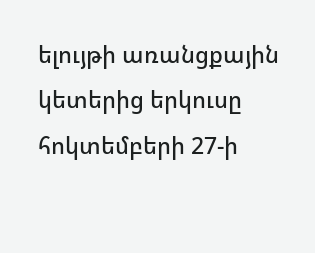ելույթի առանցքային կետերից երկուսը հոկտեմբերի 27-ի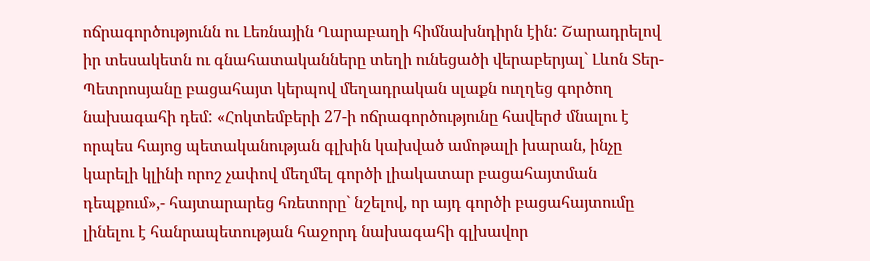ոճրագործությունն ու Լեռնային Ղարաբաղի հիմնախնդիրն էին: Շարադրելով իր տեսակետն ու գնահատականները տեղի ունեցածի վերաբերյալ` Լևոն Տեր-Պետրոսյանը բացահայտ կերպով մեղադրական սլաքն ուղղեց գործող նախագահի դեմ: «Հոկտեմբերի 27-ի ոճրագործությունը հավերժ մնալու է որպես հայոց պետականության գլխին կախված ամոթալի խարան, ինչը կարելի կլինի որոշ չափով մեղմել գործի լիակատար բացահայտման դեպքում»,- հայտարարեց հռետորը` նշելով, որ այդ գործի բացահայտումը լինելու է հանրապետության հաջորդ նախագահի գլխավոր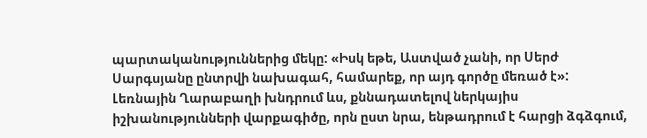պարտականություններից մեկը: «Իսկ եթե, Աստված չանի, որ Սերժ Սարգսյանը ընտրվի նախագահ, համարեք, որ այդ գործը մեռած է»:
Լեռնային Ղարաբաղի խնդրում ևս, քննադատելով ներկայիս իշխանությունների վարքագիծը, որն ըստ նրա, ենթադրում է հարցի ձգձգում,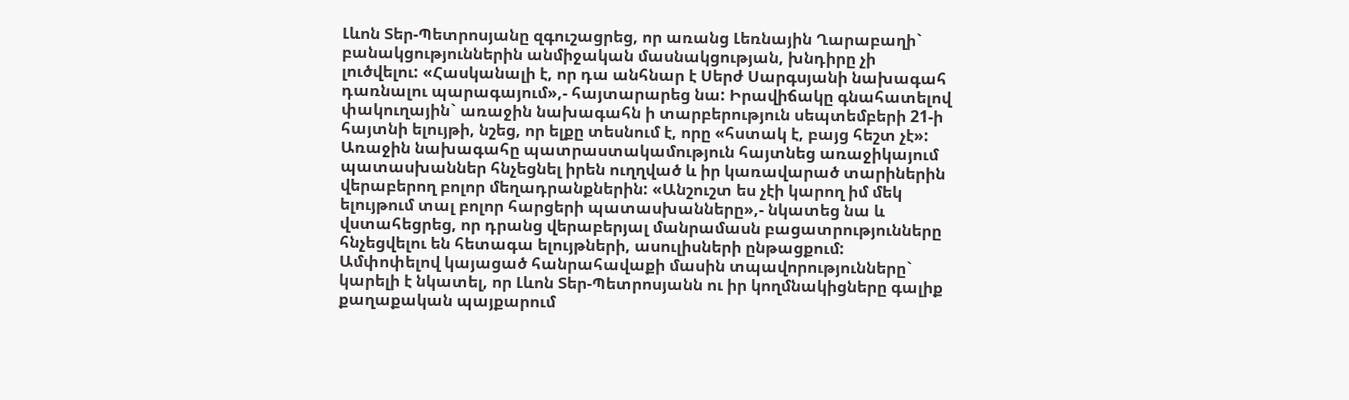Լևոն Տեր-Պետրոսյանը զգուշացրեց, որ առանց Լեռնային Ղարաբաղի` բանակցություններին անմիջական մասնակցության, խնդիրը չի լուծվելու: «Հասկանալի է, որ դա անհնար է Սերժ Սարգսյանի նախագահ դառնալու պարագայում»,- հայտարարեց նա: Իրավիճակը գնահատելով փակուղային` առաջին նախագահն ի տարբերություն սեպտեմբերի 21-ի հայտնի ելույթի, նշեց, որ ելքը տեսնում է, որը «հստակ է, բայց հեշտ չէ»:
Առաջին նախագահը պատրաստակամություն հայտնեց առաջիկայում պատասխաններ հնչեցնել իրեն ուղղված և իր կառավարած տարիներին վերաբերող բոլոր մեղադրանքներին: «Անշուշտ ես չէի կարող իմ մեկ ելույթում տալ բոլոր հարցերի պատասխանները»,- նկատեց նա և վստահեցրեց, որ դրանց վերաբերյալ մանրամասն բացատրությունները հնչեցվելու են հետագա ելույթների, ասուլիսների ընթացքում:
Ամփոփելով կայացած հանրահավաքի մասին տպավորությունները` կարելի է նկատել, որ Լևոն Տեր-Պետրոսյանն ու իր կողմնակիցները գալիք քաղաքական պայքարում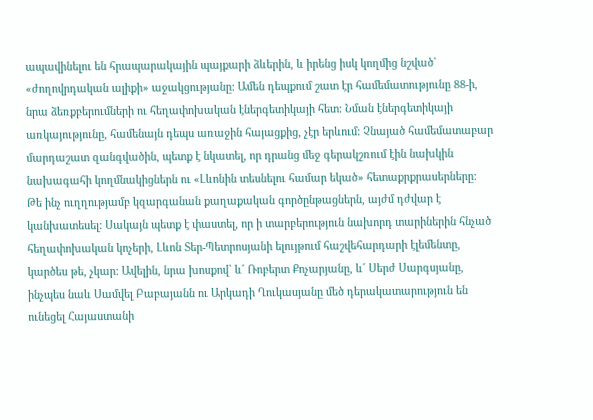ապավինելու են հրապարակային պայքարի ձևերին, և իրենց իսկ կողմից նշված` «ժողովրդական ալիքի» աջակցությանը: Ամեն դեպքում շատ էր համեմատությունը 88-ի, նրա ձեռքբերումների ու հեղափոխական էներգետիկայի հետ: Նման էներգետիկայի առկայությունը, համենայն դեպս առաջին հայացքից, չէր երևում: Չնայած համեմատաբար մարդաշատ զանգվածին, պետք է նկատել, որ դրանց մեջ գերակշռում էին նախկին նախագահի կողմնակիցներն ու «Լևոնին տեսնելու համար եկած» հետաքրքրասերները:
Թե ինչ ուղղությամբ կզարգանան քաղաքական գործընթացներն, այժմ դժվար է կանխատեսել: Սակայն պետք է փաստել, որ ի տարբերություն նախորդ տարիներին հնչած հեղափոխական կոչերի, Լևոն Տեր-Պետրոսյանի ելույթում հաշվեհարդարի էլեմենտը, կարծես թե, չկար: Ավելին, նրա խոսքով` և´ Ռոբերտ Քոչարյանը, և´ Սերժ Սարգսյանը, ինչպես նաև Սամվել Բաբայանն ու Արկադի Ղուկասյանը մեծ դերակատարություն են ունեցել Հայաստանի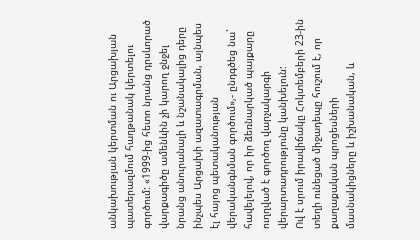անկախության կերտման ու Արցախյան պատերազմում հաղթանակ կերտելու գործում: «1999-ից հետո նրանց դրսևորած վարքագիծը ամենևին չի կարող ջնջել նրանց անուրանալի և նշանակալից դերը ինչպես Արցախի ազատագրման, այնպես էլ հայոց պետականության վերականգնման գործում»,- ընդգծեց նա` հավելելով, որ իր ձեռնարկած պայքարը ուղղված է գործող վարչակարգի վերարտադրությունը կանխելուն:
Ով է սրում իրավիճակը Հոկտեմբերի 23-ին տեղի ունեցած միջադեպը հուշում է, որ քաղաքական պրոցեսների մասնակիցները և իշխանական, և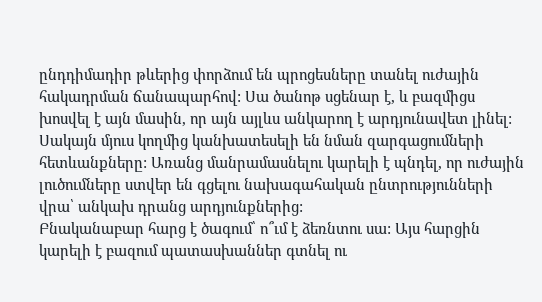ընդդիմադիր թևերից փորձում են պրոցեսները տանել ուժային հակադրման ճանապարհով: Սա ծանոթ սցենար է, և բազմիցս խոսվել է այն մասին, որ այն այլևս անկարող է արդյունավետ լինել: Սակայն մյուս կողմից կանխատեսելի են նման զարգացումների հետևանքները: Առանց մանրամասնելու կարելի է պնդել, որ ուժային լուծումները ստվեր են գցելու նախագահական ընտրությունների վրա՝ անկախ դրանց արդյունքներից:
Բնականաբար հարց է ծագում՝ ո՞ւմ է ձեռնտու սա: Այս հարցին կարելի է բազում պատասխաններ գտնել ու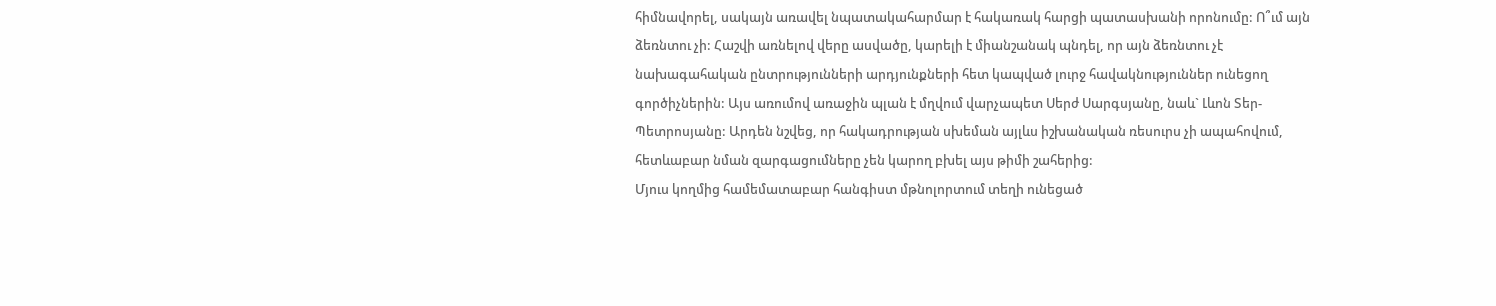հիմնավորել, սակայն առավել նպատակահարմար է հակառակ հարցի պատասխանի որոնումը: Ո՞ւմ այն ձեռնտու չի: Հաշվի առնելով վերը ասվածը, կարելի է միանշանակ պնդել, որ այն ձեռնտու չէ նախագահական ընտրությունների արդյունքների հետ կապված լուրջ հավակնություններ ունեցող գործիչներին: Այս առումով առաջին պլան է մղվում վարչապետ Սերժ Սարգսյանը, նաև` Լևոն Տեր-Պետրոսյանը: Արդեն նշվեց, որ հակադրության սխեման այլևս իշխանական ռեսուրս չի ապահովում, հետևաբար նման զարգացումները չեն կարող բխել այս թիմի շահերից:
Մյուս կողմից համեմատաբար հանգիստ մթնոլորտում տեղի ունեցած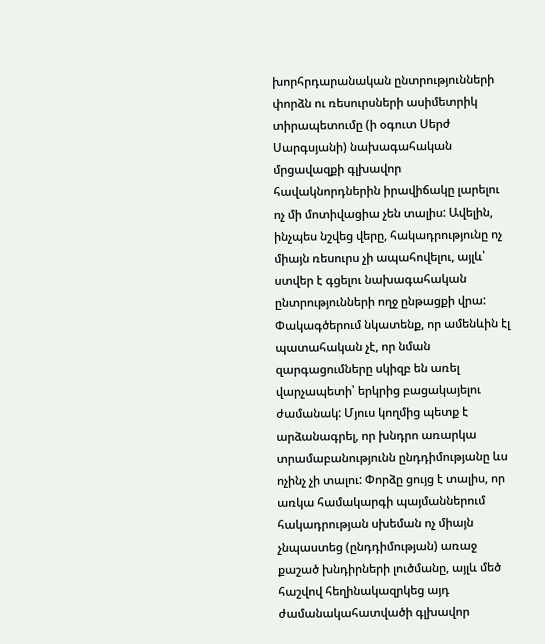խորհրդարանական ընտրությունների փորձն ու ռեսուրսների ասիմետրիկ տիրապետումը (ի օգուտ Սերժ Սարգսյանի) նախագահական մրցավազքի գլխավոր հավակնորդներին իրավիճակը լարելու ոչ մի մոտիվացիա չեն տալիս: Ավելին, ինչպես նշվեց վերը, հակադրությունը ոչ միայն ռեսուրս չի ապահովելու, այլև՝ ստվեր է գցելու նախագահական ընտրությունների ողջ ընթացքի վրա: Փակագծերում նկատենք, որ ամենևին էլ պատահական չէ, որ նման զարգացումները սկիզբ են առել վարչապետի՝ երկրից բացակայելու ժամանակ: Մյուս կողմից պետք է արձանագրել, որ խնդրո առարկա տրամաբանությունն ընդդիմությանը ևս ոչինչ չի տալու: Փորձը ցույց է տալիս, որ առկա համակարգի պայմաններում հակադրության սխեման ոչ միայն չնպաստեց (ընդդիմության) առաջ քաշած խնդիրների լուծմանը, այլև մեծ հաշվով հեղինակազրկեց այդ ժամանակահատվածի գլխավոր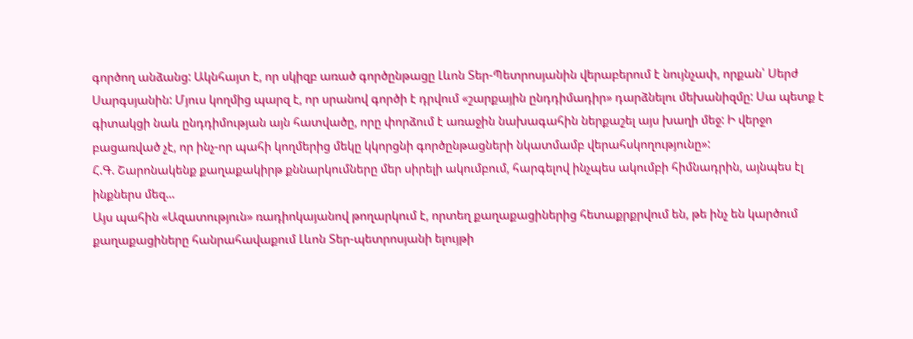գործող անձանց: Ակնհայտ է, որ սկիզբ առած գործընթացը Լևոն Տեր-Պետրոսյանին վերաբերում է նույնչափ, որքան՝ Սերժ Սարգսյանին: Մյուս կողմից պարզ է, որ սրանով գործի է դրվում «շարքային ընդդիմադիր» դարձնելու մեխանիզմը: Սա պետք է գիտակցի նաև ընդդիմության այն հատվածը, որը փորձում է առաջին նախագահին ներքաշել այս խաղի մեջ: Ի վերջո բացառված չէ, որ ինչ-որ պահի կողմերից մեկը կկորցնի գործընթացների նկատմամբ վերահսկողությունը»:
Հ.Գ. Շարոնակենք քաղաքակիրթ քննարկումները մեր սիրելի ակումբում, հարգելով ինչպես ակումբի հիմնադրին, այնպես էլ ինքներս մեզ...
Այս պահին «Ազատություն» ռադիոկայանով թողարկում է, որտեղ քաղաքացիներից հետաքրքրվում են, թե ինչ են կարծում քաղաքացիները հանրահավաքում Լևոն Տեր-պետրոսյանի ելույթի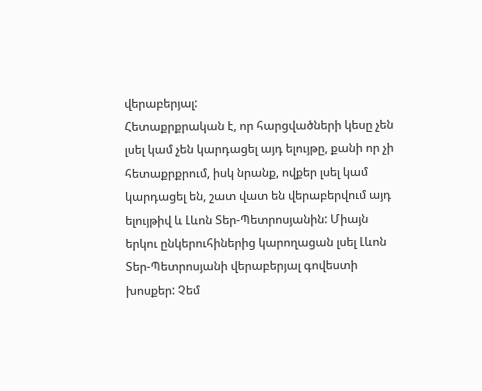վերաբերյալ:
Հետաքրքրական է, որ հարցվածների կեսը չեն լսել կամ չեն կարդացել այդ ելույթը, քանի որ չի հետաքրքրում, իսկ նրանք, ովքեր լսել կամ կարդացել են, շատ վատ են վերաբերվում այդ ելույթիվ և Լևոն Տեր-Պետրոսյանին: Միայն երկու ընկերուհիներից կարողացան լսել Լևոն Տեր-Պետրոսյանի վերաբերյալ գովեստի խոսքեր: Չեմ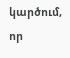կարծում, որ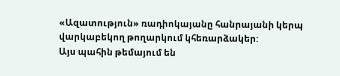«Ազատություն» ռադիոկայանը հանրայանի կերպ վարկաբեկող թողարկում կհեռարձակեր:
Այս պահին թեմայում են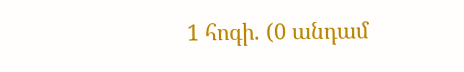1 հոգի. (0 անդամ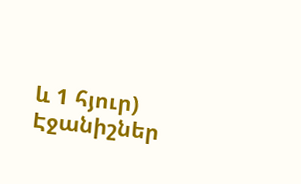և 1 հյուր)
Էջանիշներ